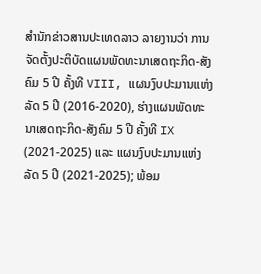ສຳນັກຂ່າວສານປະເທດລາວ ລາຍງານວ່າ ການຈັດຕັ້ງປະຕິບັດແຜນພັດທະນາເສດຖະກິດ-ສັງຄົມ 5 ປີ ຄັ້ງທີ VIII, ແຜນງົບປະມານແຫ່ງລັດ 5 ປີ (2016-2020), ຮ່າງແຜນພັດທະນາເສດຖະກິດ-ສັງຄົມ 5 ປີ ຄັ້ງທີ IX (2021-2025) ແລະ ແຜນງົບປະມານແຫ່ງລັດ 5 ປີ (2021-2025); ພ້ອມ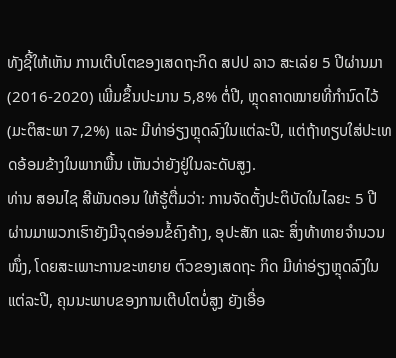ທັງຊີ້ໃຫ້ເຫັນ ການເຕີບໂຕຂອງເສດຖະກິດ ສປປ ລາວ ສະເລ່ຍ 5 ປີຜ່ານມາ (2016-2020) ເພີ່ມຂຶ້ນປະມານ 5,8% ຕໍ່ປີ, ຫຼຸດຄາດໝາຍທີ່ກຳນົດໄວ້ (ມະຕິສະພາ 7,2%) ແລະ ມີທ່າອ່ຽງຫຼຸດລົງໃນແຕ່ລະປີ, ແຕ່ຖ້າທຽບໃສ່ປະເທດອ້ອມຂ້າງໃນພາກພື້ນ ເຫັນວ່າຍັງຢູ່ໃນລະດັບສູງ.
ທ່ານ ສອນໄຊ ສີພັນດອນ ໃຫ້ຮູ້ຕື່ມວ່າ: ການຈັດຕັ້ງປະຕິບັດໃນໄລຍະ 5 ປີ ຜ່ານມາພວກເຮົາຍັງມີຈຸດອ່ອນຂໍ້ຄົງຄ້າງ, ອຸປະສັກ ແລະ ສິ່ງທ້າທາຍຈຳນວນໜຶ່ງ, ໂດຍສະເພາະການຂະຫຍາຍ ຕົວຂອງເສດຖະ ກິດ ມີທ່າອ່ຽງຫຼຸດລົງໃນແຕ່ລະປີ, ຄຸນນະພາບຂອງການເຕີບໂຕບໍ່ສູງ ຍັງເອື່ອ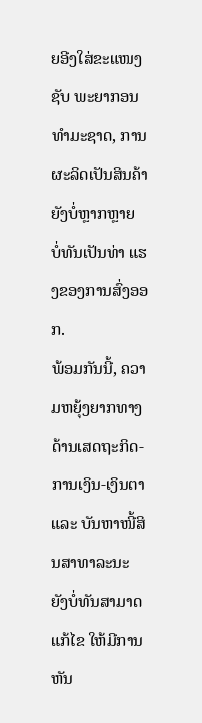ຍອີງໃສ່ຂະແໜງຊັບ ພະຍາກອນທຳມະຊາດ, ການຜະລິດເປັນສິນຄ້າຍັງບໍ່ຫຼາກຫຼາຍ ບໍ່ທັນເປັນທ່າ ແຮງຂອງການສົ່ງອອກ.
ພ້ອມກັນນີ້, ຄວາມຫຍຸ້ງຍາກທາງດ້ານເສດຖະກິດ-ການເງິນ-ເງິນຕາ ແລະ ບັນຫາໜີ້ສິນສາທາລະນະ ຍັງບໍ່ທັນສາມາດແກ້ໄຂ ໃຫ້ມີການຫັນ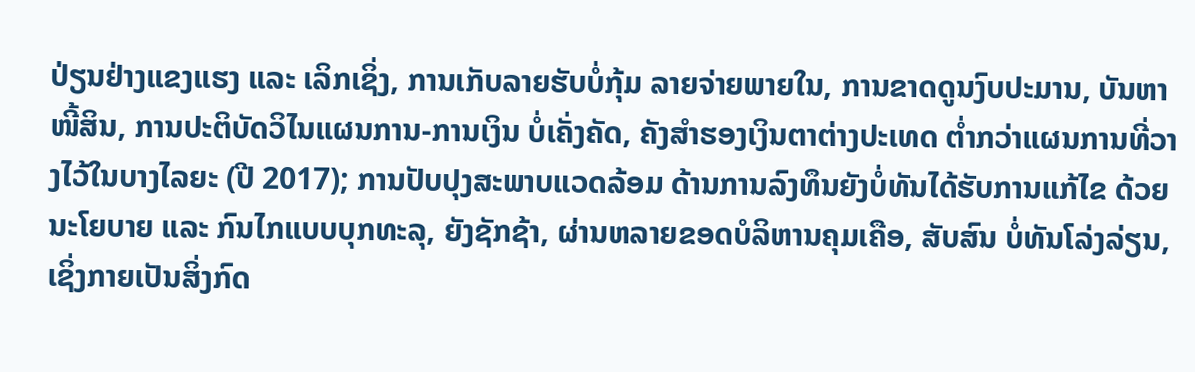ປ່ຽນຢ່າງແຂງແຮງ ແລະ ເລິກເຊິ່ງ, ການເກັບລາຍຮັບບໍ່ກຸ້ມ ລາຍຈ່າຍພາຍໃນ, ການຂາດດູນງົບປະມານ, ບັນຫາໜີ້ສິນ, ການປະຕິບັດວິໄນແຜນການ-ການເງິນ ບໍ່ເຄັ່ງຄັດ, ຄັງສຳຮອງເງິນຕາຕ່າງປະເທດ ຕໍ່າກວ່າແຜນການທີ່ວາງໄວ້ໃນບາງໄລຍະ (ປີ 2017); ການປັບປຸງສະພາບແວດລ້ອມ ດ້ານການລົງທຶນຍັງບໍ່ທັນໄດ້ຮັບການແກ້ໄຂ ດ້ວຍນະໂຍບາຍ ແລະ ກົນໄກແບບບຸກທະລຸ, ຍັງຊັກຊ້າ, ຜ່ານຫລາຍຂອດບໍລິຫານຄຸມເຄືອ, ສັບສົນ ບໍ່ທັນໂລ່ງລ່ຽນ, ເຊິ່ງກາຍເປັນສິ່ງກົດ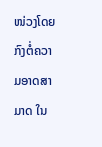ໜ່ວງໂດຍກົງຕໍ່ຄວາມອາດສາມາດ ໃນ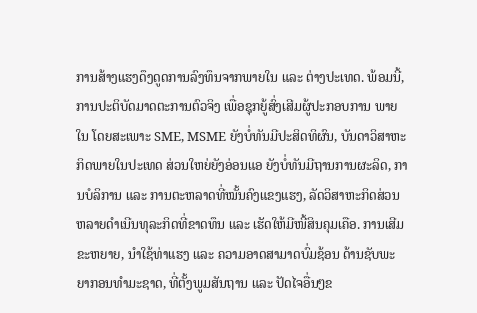ການສ້າງແຮງດຶງດູດການລົງທຶນຈາກພາຍໃນ ແລະ ຕ່າງປະເທດ. ພ້ອມນີ້, ການປະຕິບັດມາດຕະການຕົວຈິງ ເພື່ອຊຸກຍູ້ສົ່ງເສີມຜູ້ປະກອບການ ພາຍໃນ ໂດຍສະເພາະ SME, MSME ຍັງບໍ່ທັນມີປະສິດທິຜົນ, ບັນດາວິສາຫະກິດພາຍໃນປະເທດ ສ່ວນໃຫຍ່ຍັງອ່ອນແອ ຍັງບໍ່ທັນມີຖານການຜະລິດ, ການບໍລິການ ແລະ ການຕະຫລາດທີ່ໝັ້ນຄົງແຂງແຮງ, ລັດວິສາຫະກິດສ່ວນຫລາຍດຳເນີນທຸລະກິດທີ່ຂາດທຶນ ແລະ ເຮັດໃຫ້ມີໜີ້ສິນຄຸມເຄືອ. ການເສີມຂະຫຍາຍ, ນຳໃຊ້ທ່າແຮງ ແລະ ຄວາມອາດສາມາດບົ່ມຊ້ອນ ດ້ານຊັບພະຍາກອນທຳມະຊາດ, ທີ່ຕັ້ງພູມສັນຖານ ແລະ ປັດໄຈອື່ນໆຂ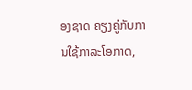ອງຊາດ ຄຽງຄູ່ກັບການໃຊ້ກາລະໂອກາດ,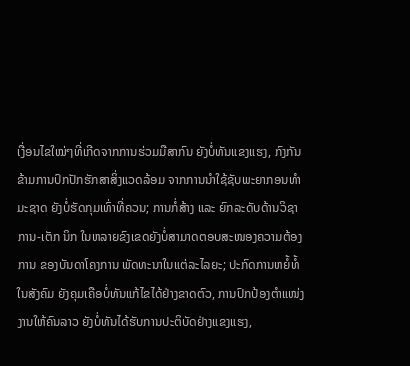ເງື່ອນໄຂໃໝ່ໆທີ່ເກີດຈາກການຮ່ວມມືສາກົນ ຍັງບໍ່ທັນແຂງແຮງ, ກົງກັນຂ້າມການປົກປັກຮັກສາສິ່ງແວດລ້ອມ ຈາກການນຳໃຊ້ຊັບພະຍາກອນທຳມະຊາດ ຍັງບໍ່ຮັດກຸມເທົ່າທີ່ຄວນ; ການກໍ່ສ້າງ ແລະ ຍົກລະດັບດ້ານວິຊາການ-ເຕັກ ນິກ ໃນຫລາຍຂົງເຂດຍັງບໍ່ສາມາດຕອບສະໜອງຄວາມຕ້ອງ ການ ຂອງບັນດາໂຄງການ ພັດທະນາໃນແຕ່ລະໄລຍະ; ປະກົດການຫຍໍ້ທໍ້ໃນສັງຄົມ ຍັງຄຸມເຄືອບໍ່ທັນແກ້ໄຂໄດ້ຢ່າງຂາດຕົວ, ການປົກປ້ອງຕຳແໜ່ງງານໃຫ້ຄົນລາວ ຍັງບໍ່ທັນໄດ້ຮັບການປະຕິບັດຢ່າງແຂງແຮງ,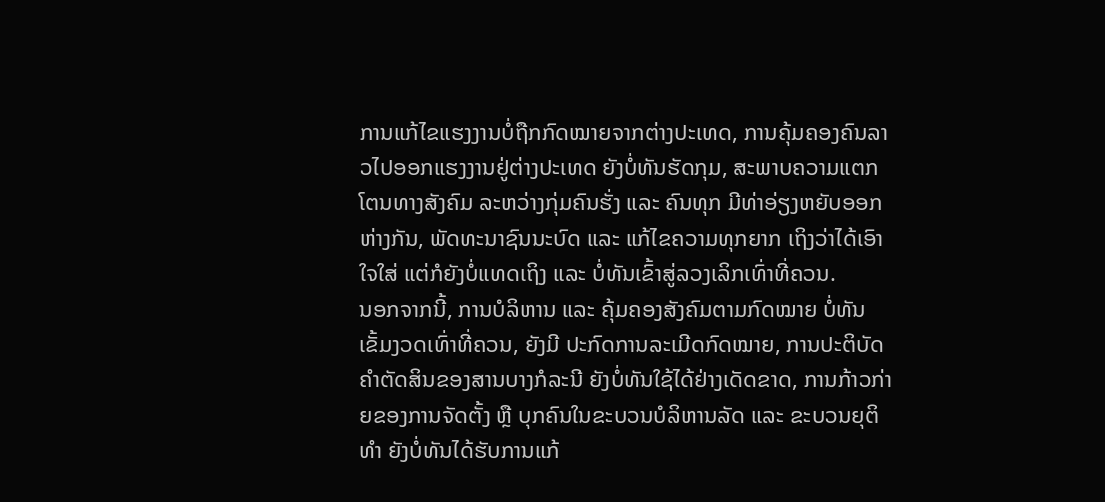ການແກ້ໄຂແຮງງານບໍ່ຖືກກົດໝາຍຈາກຕ່າງປະເທດ, ການຄຸ້ມຄອງຄົນລາວໄປອອກແຮງງານຢູ່ຕ່າງປະເທດ ຍັງບໍ່ທັນຮັດກຸມ, ສະພາບຄວາມແຕກໂຕນທາງສັງຄົມ ລະຫວ່າງກຸ່ມຄົນຮັ່ງ ແລະ ຄົນທຸກ ມີທ່າອ່ຽງຫຍັບອອກຫ່າງກັນ, ພັດທະນາຊົນນະບົດ ແລະ ແກ້ໄຂຄວາມທຸກຍາກ ເຖິງວ່າໄດ້ເອົາໃຈໃສ່ ແຕ່ກໍຍັງບໍ່ແທດເຖິງ ແລະ ບໍ່ທັນເຂົ້າສູ່ລວງເລິກເທົ່າທີ່ຄວນ.
ນອກຈາກນີ້, ການບໍລິຫານ ແລະ ຄຸ້ມຄອງສັງຄົມຕາມກົດໝາຍ ບໍ່ທັນເຂັ້ມງວດເທົ່າທີ່ຄວນ, ຍັງມີ ປະກົດການລະເມີດກົດໝາຍ, ການປະຕິບັດຄຳຕັດສິນຂອງສານບາງກໍລະນີ ຍັງບໍ່ທັນໃຊ້ໄດ້ຢ່າງເດັດຂາດ, ການກ້າວກ່າຍຂອງການຈັດຕັ້ງ ຫຼື ບຸກຄົນໃນຂະບວນບໍລິຫານລັດ ແລະ ຂະບວນຍຸຕິທຳ ຍັງບໍ່ທັນໄດ້ຮັບການແກ້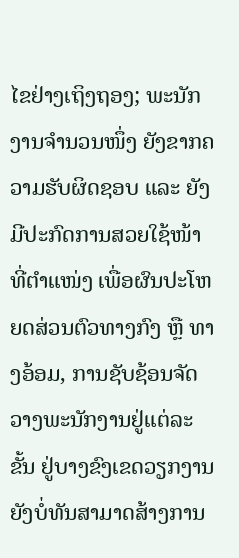ໄຂຢ່າງເຖິງຖອງ; ພະນັກງານຈຳນວນໜຶ່ງ ຍັງຂາກຄວາມຮັບຜິດຊອບ ແລະ ຍັງມີປະກົດການສວຍໃຊ້ໜ້າທີ່ຕຳແໜ່ງ ເພື່ອຜົນປະໂຫຍດສ່ວນຕົວທາງກົງ ຫຼື ທາງອ້ອມ, ການຊັບຊ້ອນຈັດວາງພະນັກງານຢູ່ແຕ່ລະຂັ້ນ ຢູ່ບາງຂົງເຂດວຽກງານ ຍັງບໍ່ທັນສາມາດສ້າງການ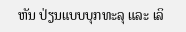ຫັນ ປ່ຽນແບບບຸກທະລຸ ແລະ ເລິ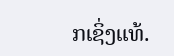ກເຊິ່ງແທ້.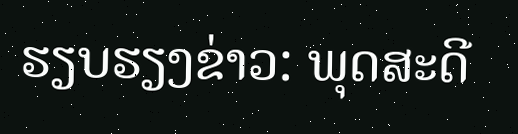ຮຽບຮຽງຂ່າວ: ພຸດສະດີ